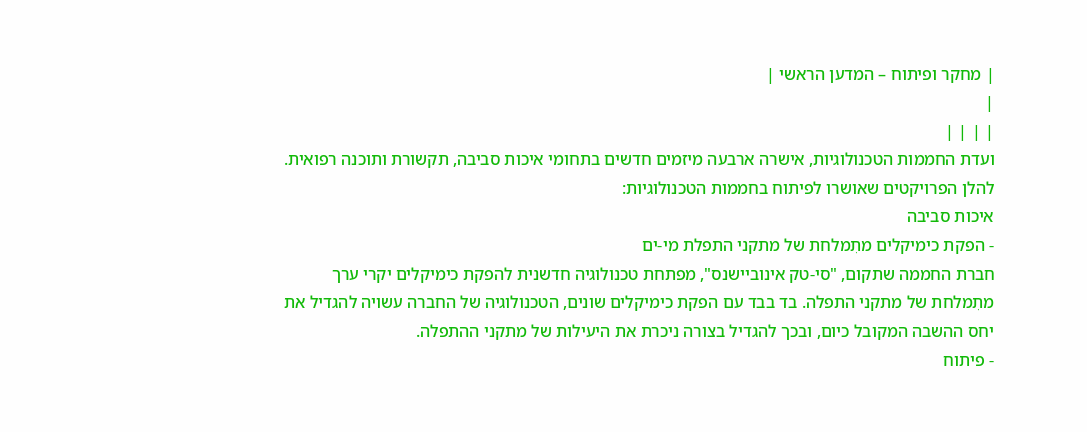| מחקר ופיתוח – המדען הראשי |
|
| | | |
ועדת החממות הטכנולוגיות, אישרה ארבעה מיזמים חדשים בתחומי איכות סביבה, תקשורת ותוכנה רפואית.
להלן הפרויקטים שאושרו לפיתוח בחממות הטכנולוגיות:
איכות סביבה
- הפקת כימיקלים מתִמלחת של מתקני התפלת מי-ים
חברת החממה שתקום, "סי-טק אינוביישנס", מפתחת טכנולוגיה חדשנית להפקת כימיקלים יקרי ערך מתִמלחת של מתקני התפלה. בד בבד עם הפקת כימיקלים שונים, הטכנולוגיה של החברה עשויה להגדיל את יחס ההשבה המקובל כיום, ובכך להגדיל בצורה ניכרת את היעילות של מתקני ההתפלה.
- פיתוח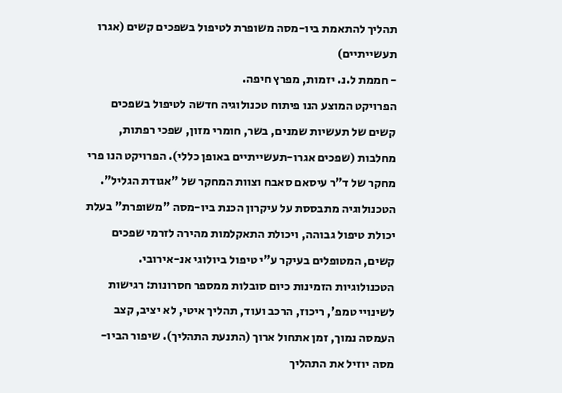תהליך להתאמת ביו-מסה משופרת לטיפול בשפכים קשים (אגרו תעשייתיים)
- חממת ל.נ. יזמות, מפרץ חיפה.
הפרויקט המוצע הנו פיתוח טכנולוגיה חדשה לטיפול בשפכים קשים של תעשיות שמנים, בשר, חומרי מזון, שפכי רפתות, מחלבות (שפכים אגרו-תעשייתיים באופן כללי). הפרויקט הנו פרי מחקר של ד"ר עיסאם סאבח וצוות המחקר של "אגודת הגליל". הטכנולוגיה מתבססת על עיקרון הכנת ביו-מסה "משופרת" בעלת יכולת טיפול גבוהה, ויכולת התאקלמות מהירה לזרמי שפכים קשים, המטופלים בעיקר ע"י טיפול ביולוגי אנ-אירובי. הטכנולוגיות הזמינות כיום סובלות ממספר חסרונות: רגישות לשינויי טמפ', ריכוז, הרכב ועוד, תהליך איטי, לא יציב, קצב העמסה נמוך, זמן אתחול ארוך (התנעת התהליך). שיפור הביו-מסה יוזיל את התהליך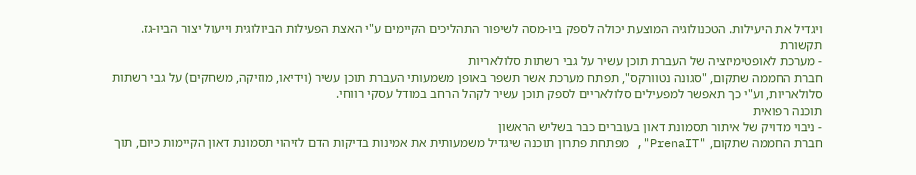ויגדיל את היעילות. הטכנולוגיה המוצעת יכולה לספק ביו-מסה לשיפור התהליכים הקיימים ע"י האצת הפעילות הביולוגית וייעול יצור הביו-גז.
תקשורת
- מערכת לאופטימיזציה של העברת תוכן עשיר על גבי רשתות סלולאריות
חברת החממה שתקום, "סגונה נטוורקס", תפתח מערכת אשר תשפר באופן משמעותי העברת תוכן עשיר (וידיאו, מוזיקה, משחקים) על גבי רשתות סלולאריות, וע"י כך תאפשר למפעילים סלולאריים לספק תוכן עשיר לקהל הרחב במודל עסקי רווחי.
תוכנה רפואית
- ניבוי מדויק של איתור תסמונת דאון בעוברים כבר בשליש הראשון
חברת החממה שתקום, "PrenaIT", מפתחת פתרון תוכנה שיגדיל משמעותית את אמינות בדיקות הדם לזיהוי תסמונת דאון הקיימות כיום, תוך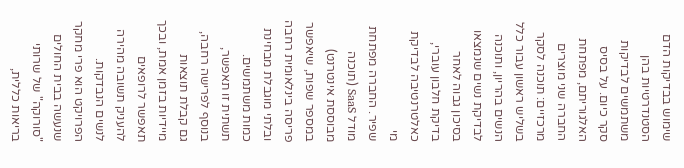שימוש בבדיקות הדם הסטנדרטיות בהן משתמשים לבדיקות סקר כיום. על בסיס האלגוריתם, מפתחת החברה שני מוצרים מרכזיים: תוכנה לסקר בשליש ראשון עבור כלל הנשים בהריון, ותוכנה לבדיקת נשים שנמצאו בסיכון גבוה לאחר בדיקת חלבון עוברי, כאלטרנטיבה לבדיקת מי
שפיר. החברה מפתחת מודל SaaS (תוכנה מבוססת אינטרנט) במספר שפות, שיאפשר פריסה בינלאומית רחבה ובלתי מוגבלת מבחינת כמות משתמשים. תשתית זו תאפשר, בנוסף לפרישה רחבה, גם קבלת תוצאות מיידיות בזמן אמת, ובכך תאפשר לרופאים להעניק תשובה מהירה לנשים הנבדקות. הפרויקט הוא פרי מחקר שנעשה בבית החולים "סורוקה" של שרותי בריאות כללית,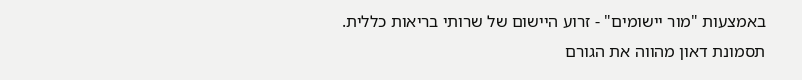באמצעות "מור יישומים" - זרוע היישום של שרותי בריאות כללית.
תסמונת דאון מהווה את הגורם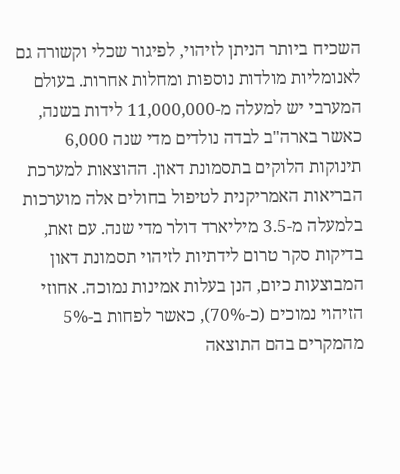השכיח ביותר הניתן לזיהוי, לפיגור שכלי וקשורה גם לאנומליות מולדות נוספות ומחלות אחרות. בעולם המערבי יש למעלה מ-11,000,000 לידות בשנה, כאשר בארה"ב לבדה נולדים מדי שנה 6,000 תינוקות הלוקים בתסמונת דאון. ההוצאות למערכת הבריאות האמריקנית לטיפול בחולים אלה מוערכות בלמעלה מ-3.5 מיליארד דולר מדי שנה. עם זאת, בדיקות סקר טרום לידתיות לזיהוי תסמונת דאון המבוצעות כיום, הנן בעלות אמינות נמוכה. אחוזי הזיהוי נמוכים (כ-70%), כאשר לפחות ב-5% מהמקרים בהם התוצאה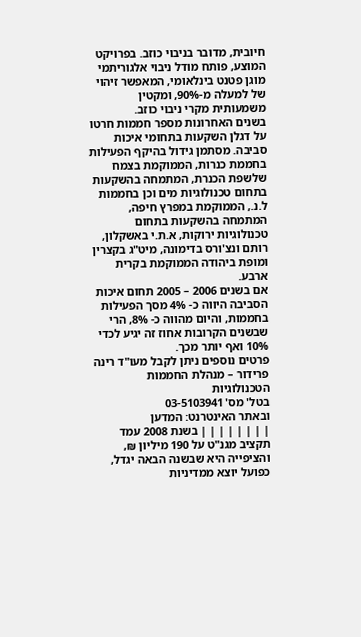חיובית, מדובר בניבוי כוזב. בפרויקט המוצע, פותח מודל ניבוי אלגוריתמי מוגן פטנט בינלאומי, המאפשר זיהוי של למעלה מ-90%, ומקטין משמעותית מקרי ניבוי כוזב.
בשנים האחרונות מספר חממות חרטו על דגלן השקעות בתחומי איכות סביבה. מסתמן גידול בהיקף הפעילות בחממת כנרות, הממוקמת בצמח שלשפת הכנרת, המתמחה בהשקעות בתחום טכנולוגיות מים וכן בחממות ל.נ., הממוקמת במפרץ חיפה, המתמחה בהשקעות בתחום טכנולוגיות ירוקות, א.ת.י באשקלון, רותם ונצ'ורס בדימונה, מיט"ג בקצרין ומופת ביהודה הממוקמת בקרית ארבע.
אם בשנים 2006 – 2005 תחום איכות הסביבה היווה כ- 4% מסך הפעילות בחממות, והיום מהווה כ- 8%, הרי שבשנים הקרובות אחוז זה יגיע לכדי 10% ואף יותר מכך.
פרטים נוספים ניתן לקבל מעו"ד רינה פרידור – מנהלת החממות הטכנולוגיות
בטל' מס' 03-5103941
ובאתר האינטרנט: המדען
| | | | | | | | בשנת 2008 עמד תקציב מגנ"ט על 190 מיליון ₪, והציפייה היא שבשנה הבאה יגדל, כפועל יוצא ממדיניות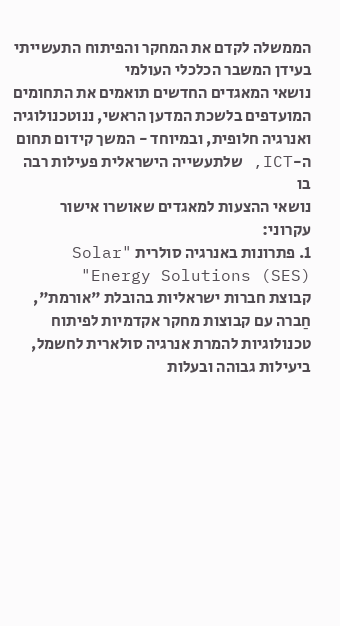הממשלה לקדם את המחקר והפיתוח התעשייתי בעידן המשבר הכלכלי העולמי
נושאי המאגדים החדשים תואמים את התחומים המועדפים בלשכת המדען הראשי, ננוטכנולוגיה ואנרגיה חלופית, ובמיוחד - המשך קידום תחום ה-ICT, שלתעשייה הישראלית פעילות רבה בו
נושאי ההצעות למאגדים שאושרו אישור עקרוני:
1. פתרונות באנרגיה סולרית "Solar Energy Solutions (SES)"
קבוצת חברות ישראליות בהובלת "אורמת", חַברה עם קבוצות מחקר אקדמיות לפיתוח טכנולוגיות להמרת אנרגיה סולארית לחשמל, ביעילות גבוהה ובעלות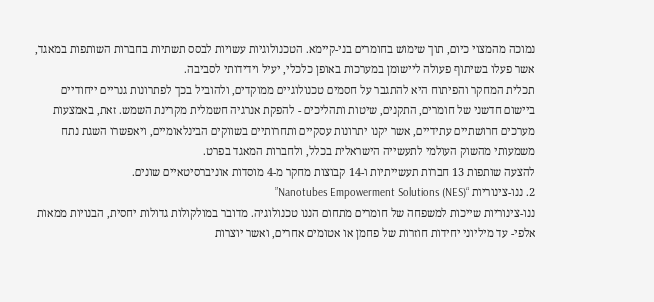נמוכה מהמצוי כיום, תוך שימוש בחומרים בני-קיימא. הטכנולוגיות עשויות לבסס תשתיות בחברות השותפות במאגד, אשר פעלו בשיתוף פעולה ליישומן במערכות באופן כלכלי, יעיל וידידותי לסביבה.
תכלית המחקר והפיתוח היא להתגבר על חסמים טכנולוגיים ממוקדים, ולהוביל בכך לפתרונות גנריים ייחודיים ביישום חדשני של חומרים, התקנים, שיטות ותהליכים - להפקת אנרגיה חשמלית מקרינת השמש. זאת, באמצעות מערכים חרושתיים עתידיים, אשר יקנו יתרונות עסקיים ותחרותיים בשווקים הבינלאומיים, ויאפשרו השגת נתח משמעותי מהשוק העולמי לתעשייה הישראלית בכלל, ולחברות המאגד בפרט.
להצעה שותפות 13 חברות תעשייתיות ו-14 קבוצות מחקר מ-4 מוסדות אוניברסיטאיים שונים.
2. ננו-צינוריות “Nanotubes Empowerment Solutions (NES)”
ננו-צינוריות שייכות למשפחה של חומרים מתחום הננו טכנולוגיה. מדובר במולקולות גדולות יחסית, הבנויות ממאות אלפי- עד מיליוני יחידות חוזרות של פחמן או אטומים אחרים, ואשר יוצרות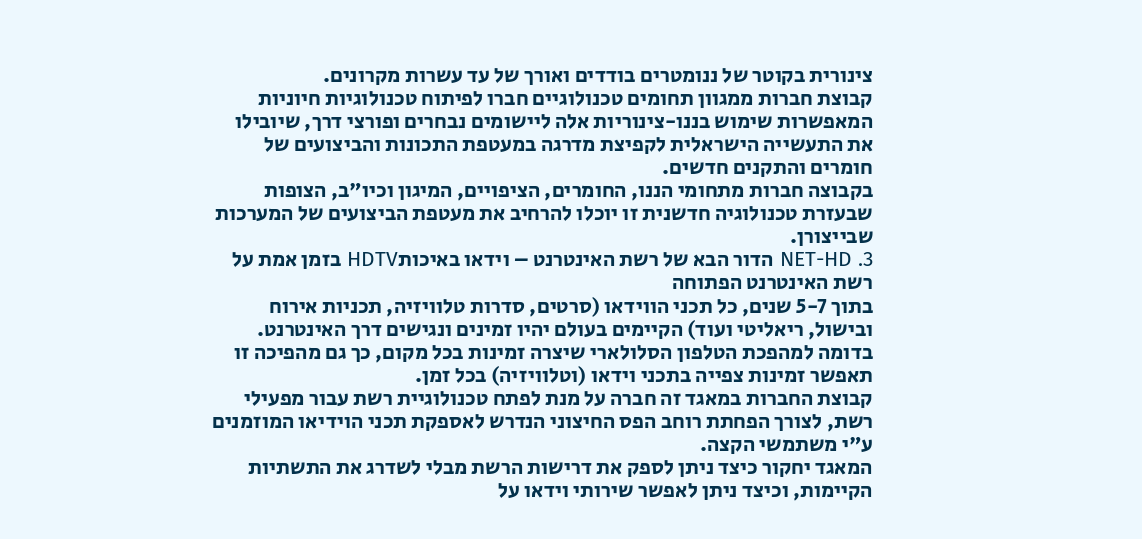צינורית בקוטר של ננומטרים בודדים ואורך של עד עשרות מקרונים.
קבוצת חברות ממגוון תחומים טכנולוגיים חברו לפיתוח טכנולוגיות חיוניות המאפשרות שימוש בננו-צינוריות אלה ליישומים נבחרים ופורצי דרך, שיובילו את התעשייה הישראלית לקפיצת מדרגה במעטפת התכונות והביצועים של חומרים והתקנים חדשים.
בקבוצה חברות מתחומי הננו, החומרים, הציפויים, המיגון וכיו"ב, הצופות שבעזרת טכנולוגיה חדשנית זו יוכלו להרחיב את מעטפת הביצועים של המערכות שבייצורן.
3. NET-HD הדור הבא של רשת האינטרנט – וידאו באיכותHDTV בזמן אמת על רשת האינטרנט הפתוחה
בתוך 5-7 שנים, כל תכני הווידאו (סרטים, סדרות טלוויזיה, תכניות אירוח ובישול, ריאליטי ועוד) הקיימים בעולם יהיו זמינים ונגישים דרך האינטרנט. בדומה למהפכת הטלפון הסלולארי שיצרה זמינות בכל מקום, כך גם מהפיכה זו תאפשר זמינות צפייה בתכני וידאו (וטלוויזיה) בכל זמן.
קבוצת החברות במאגד זה חברה על מנת לפתח טכנולוגיית רשת עבור מפעילי רשת, לצורך הפחתת רוחב הפס החיצוני הנדרש לאספקת תכני הוידיאו המוזמנים ע"י משתמשי הקצה.
המאגד יחקור כיצד ניתן לספק את דרישות הרשת מבלי לשדרג את התשתיות הקיימות, וכיצד ניתן לאפשר שירותי וידאו על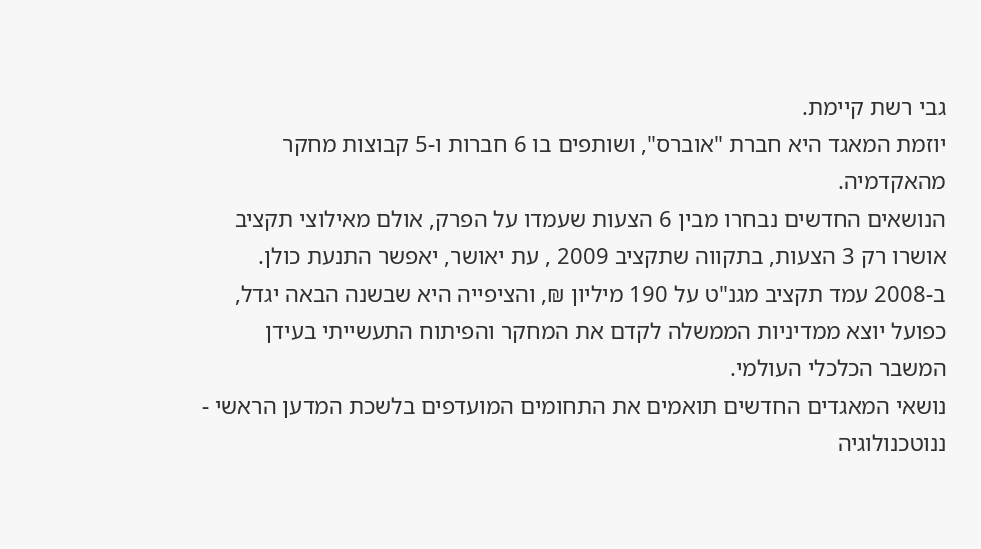גבי רשת קיימת.
יוזמת המאגד היא חברת "אוברס", ושותפים בו 6 חברות ו-5 קבוצות מחקר מהאקדמיה.
הנושאים החדשים נבחרו מבין 6 הצעות שעמדו על הפרק, אולם מאילוצי תקציב אושרו רק 3 הצעות, בתקווה שתקציב 2009 , עת יאושר, יאפשר התנעת כולן. ב-2008 עמד תקציב מגנ"ט על 190 מיליון ₪, והציפייה היא שבשנה הבאה יגדל, כפועל יוצא ממדיניות הממשלה לקדם את המחקר והפיתוח התעשייתי בעידן המשבר הכלכלי העולמי.
נושאי המאגדים החדשים תואמים את התחומים המועדפים בלשכת המדען הראשי - ננוטכנולוגיה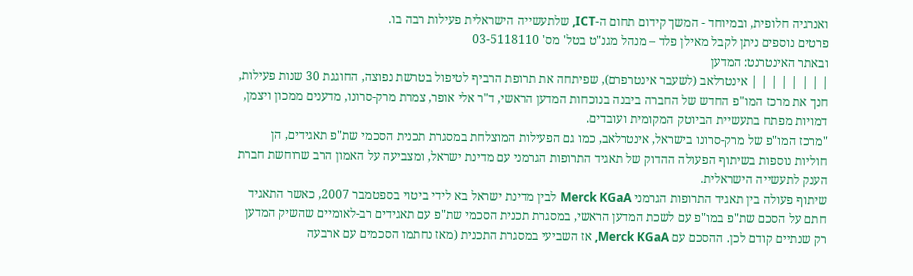ואנרגיה חלופית, ובמיוחד - המשך קידום תחום ה-ICT, שלתעשייה הישראלית פעילות רבה בו.
פרטים נוספים ניתן לקבל מאילן פלד – מנהל מגנ"ט בטל' מס' 03-5118110
ובאתר האינטרנט: המדען
| | | | | | | | אינטרלאב (לשעבר אינטרפרם), שפיתחה את תרופת הרביף לטיפול בטרשת נפוצה, החוגגת 30 שנות פעילות, חנך את מרכז המו"פ החדש של החברה ביבנה בנוכחות המדען הראשי, ד"ר אלי אופר, צמרת מרק-סרונו, מדענים ממכון ויצמן, דמויות מפתח בתעשיית הביוטק המקומית ועובדים.
"מרכז המו"פ של מרק-סרונו בישראל, אינטרלאב, כמו גם הפעילות המוצלחת במסגרת תכנית הסכמי שת"פ תאגידים, הן חוליות נוספות בשיתוף הפעולה ההדוק של תאגיד התרופות הגרמני עם מדינת ישראל, ומצביעה על האמון הרב שרוחשת חברת הענק לתעשייה הישראלית.
שיתוף פעולה בין תאגיד התרופות הגרמני Merck KGaA לבין מדינת ישראל בא לידי ביטוי בספטמבר 2007, כאשר התאגיד חתם על הסכם שת"פ במו"פ עם לשכת המדען הראשי, במסגרת תכנית הסכמי שת"פ עם תאגידים רב-לאומיים שהשיק המדען רק שנתיים קודם לכן. ההסכם עם Merck KGaA, אז השביעי במסגרת התכנית (מאז נחתמו הסכמים עם ארבעה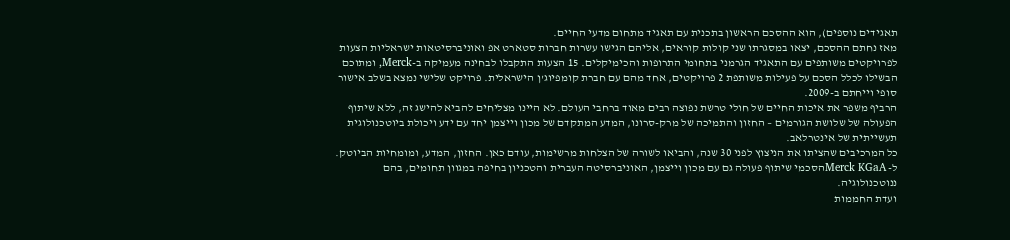תאגידים נוספים), הוא ההסכם הראשון בתכנית עם תאגיד מתחום מדעי החיים.
מאז נחתם ההסכם, יצאו במסגרתו שני קולות קוראים, אליהם הגישו עשרות חברות סטארט אפ ואוניברסיטאות ישראליות הצעות לפרויקטים משותפים עם התאגיד הגרמני בתחומי התרופות והכימיקלים. 15 הצעות התקבלו לבחינה מעמיקה ב-Merck, ומתוכם הבשילו לכלל הסכם על פעילות משותפת 2 פרויקטים, אחד מהם עם חברת קומפיוג'ן הישראלית. פרויקט שלישי נמצא בשלב אישור סופי וייחתם ב-2009.
הרביף משפר את איכות החיים של חולי טרשת נפוצה רבים מאוד ברחבי העולם. לא היינו מצליחים להביא להישג זה, ללא שיתוף הפעולה של שלושת הגורמים – החזון והתמיכה של מרק-סרונו, המדע המתקדם של מכון וייצמן יחד עם ידע ויכולת ביוטכנולוגית תעשייתית של אינטרלאב.
כל המרכיבים שהציתו את הניצוץ לפני 30 שנה, והביאו לשורה של הצלחות מרשימות, עודם כאן. החזון, המדע, ומומחיות הביוטק.
ל- Merck KGaAהסכמי שיתוף פעולה גם עם מכון וייצמן, האוניברסיטה העברית והטכניון בחיפה במגוון תחומים, בהם ננוטכנולוגיה.
ועדת החממות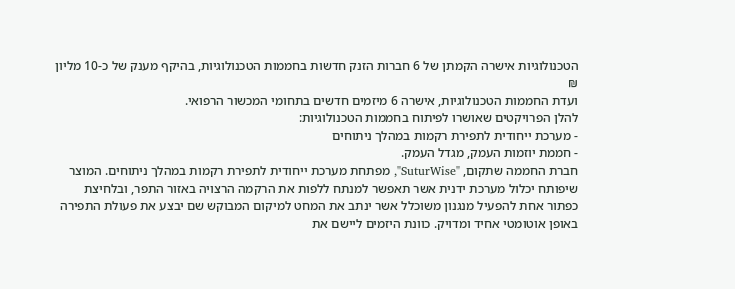הטכנולוגיות אישרה הקמתן של 6 חברות הזנק חדשות בחממות הטכנולוגיות, בהיקף מענק של כ-10 מליון ₪
ועדת החממות הטכנולוגיות, אישרה 6 מיזמים חדשים בתחומי המכשור הרפואי.
להלן הפרויקטים שאושרו לפיתוח בחממות הטכנולוגיות:
- מערכת ייחודית לתפירת רקמות במהלך ניתוחים
- חממת יוזמות העמק, מגדל העמק.
חברת החממה שתקום, "SuturWise", מפתחת מערכת ייחודית לתפירת רקמות במהלך ניתוחים. המוצר שיפותח יכלול מערכת ידנית אשר תאפשר למנתח ללפות את הרקמה הרצויה באזור התפר, ובלחיצת כפתור אחת להפעיל מנגנון משוכלל אשר ינתב את המחט למיקום המבוקש שם יבצע את פעולת התפירה באופן אוטומטי אחיד ומדויק. כוונת היזמים ליישם את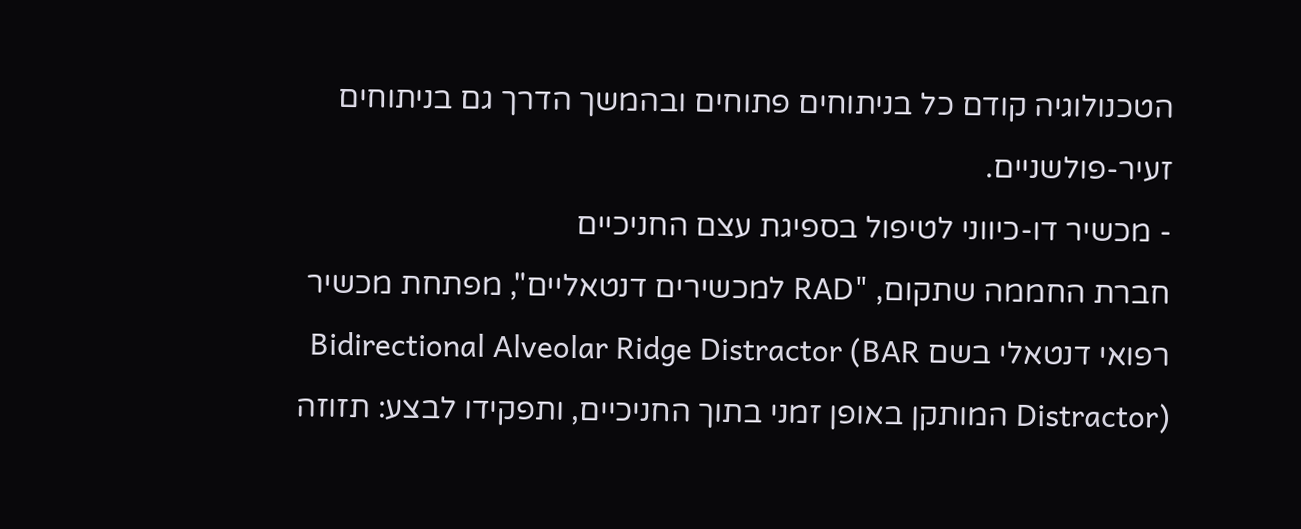הטכנולוגיה קודם כל בניתוחים פתוחים ובהמשך הדרך גם בניתוחים זעיר-פולשניים.
- מכשיר דו-כיווני לטיפול בספיגת עצם החניכיים
חברת החממה שתקום, "RAD למכשירים דנטאליים", מפתחת מכשיר רפואי דנטאלי בשם Bidirectional Alveolar Ridge Distractor (BAR Distractor) המותקן באופן זמני בתוך החניכיים, ותפקידו לבצע: תזוזה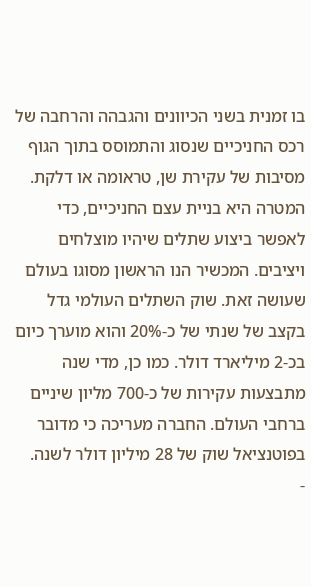בו זמנית בשני הכיוונים והגבהה והרחבה של רכס החניכיים שנסוג והתמוסס בתוך הגוף מסיבות של עקירת שן, טראומה או דלקת. המטרה היא בניית עצם החניכיים, כדי לאפשר ביצוע שתלים שיהיו מוצלחים ויציבים. המכשיר הנו הראשון מסוגו בעולם שעושה זאת. שוק השתלים העולמי גדל בקצב של שנתי של כ-20% והוא מוערך כיום בכ-2 מיליארד דולר. כמו כן, מדי שנה מתבצעות עקירות של כ-700 מליון שיניים ברחבי העולם. החברה מעריכה כי מדובר בפוטנציאל שוק של 28 מיליון דולר לשנה.
-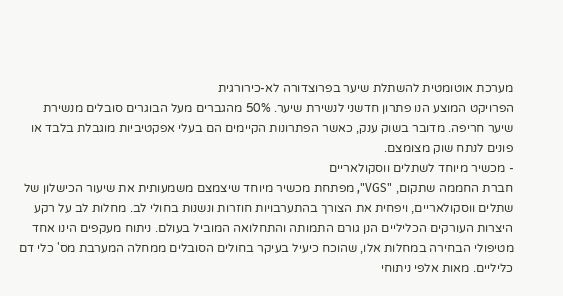מערכת אוטומטית להשתלת שיער בפרוצדורה לא-כירורגית
הפרויקט המוצע הנו פתרון חדשני לנשירת שיער. 50% מהגברים מעל הבוגרים סובלים מנשירת שיער חריפה. מדובר בשוק ענק, כאשר הפתרונות הקיימים הם בעלי אפקטיביות מוגבלת בלבד או פונים לנתח שוק מצומצם.
- מכשיר מיוחד לשתלים ווסקולאריים
חברת החממה שתקום, "VGS", מפתחת מכשיר מיוחד שיצמצם משמעותית את שיעור הכישלון של שתלים ווסקולאריים, ויפחית את הצורך בהתערבויות חוזרות ונשנות בחולי לב. מחלות לב על רקע היצרות העורקים הכליליים הנן גורם התמותה והתחלואה המוביל בעולם. ניתוח מעקפים הינו אחד מטיפולי הבחירה במחלות אלו, שהוכח כיעיל בעיקר בחולים הסובלים ממחלה המערבת מס' כלי דם כליליים. מאות אלפי ניתוחי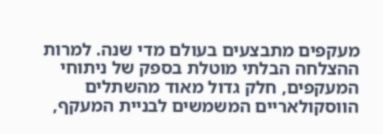מעקפים מתבצעים בעולם מדי שנה. למרות ההצלחה הבלתי מוטלת בספק של ניתוחי המעקפים, חלק גדול מאוד מהשתלים הווסקולאריים המשמשים לבניית המעקף,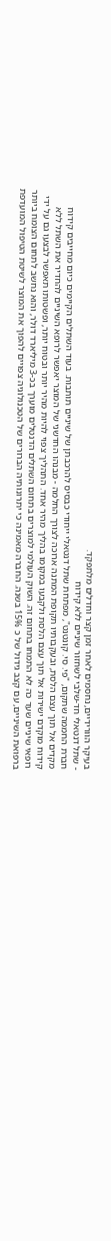בעיקר הוורידיים, נחסמים לאחר זמן קצר וחדלים מלתפקד.
- שתל דנטאלי חד-שלבי לשחזור שיניים ללא קידוח
חברת החממה שתקום, "פי. סי. קונטנט", מפתחת שתל דנטאלי ייחודי כבסיס להרכבתן של שיניים תותבות. בעוד השתלים הקיימים כיום מחייבים קידוח מקדים אל תוך עצם הלסת, ובעקבותיו תקופת המתנה ארוכה לצורך החלמה - מבנהו החדשני של המוצר יאפשר לרופא השיניים להחדיר את השתל ללא קידוח מוקדם ישירות אל תוך עצם הלסת ולקבעו במקומו בהליך מהיר אחד. התהליך צפוי להיות מהיר יותר ובטוח יותר, ופשטותו תאפשר לבצעו גם על ידי רופאי שיניים שעד כה לא התמחו בתחום זה. השוק העולמי למוצרים בתחום השתלים הדנטלים מוערך בכ-3 מיליארד דולר, והוא נחשב לתחום הצומח ביותר ברפואת השיניים, עם קצב גידול של כ 15% בשנה. החברה מאמינה כי יתרונותיה הברורים של הטכנולוגיה צפויים להפוך את המוצר לשיטת הטיפול המועדפת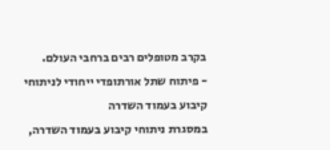בקרב מטופלים רבים ברחבי העולם.
- פיתוח שתל אורתופדי ייחודי לניתוחי קיבוע בעמוד השדרה
במסגרת ניתוחי קיבוע בעמוד השדרה,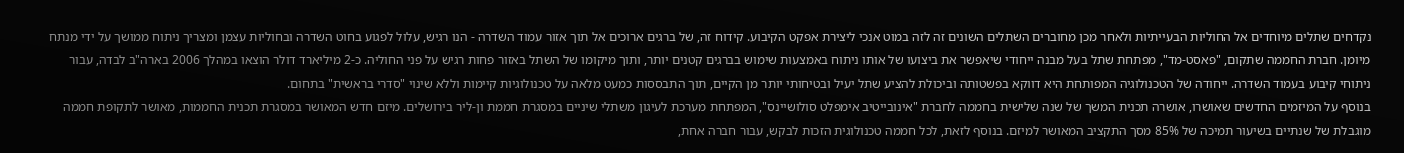נקדחים שתלים מיוחדים אל החוליות הבעייתיות ולאחר מכן מחוברים השתלים השונים זה לזה במוט אנכי ליצירת אפקט הקיבוע. קידוח זה, של ברגים ארוכים אל תוך אזור עמוד השדרה - הנו רגיש, עלול לפגוע בחוט השדרה ובחוליות עצמן ומצריך ניתוח ממושך על ידי מנתח מיומן. חברת החממה שתקום, "פאסט-מד", מפתחת שתל בעל מבנה ייחודי שיאפשר את ביצועו של אותו ניתוח באמצעות שימוש בברגים קטנים יותר, ותוך מיקומו של השתל באזור פחות רגיש על פני החוליה. כ-2 מיליארד דולר הוצאו במהלך 2006 בארה"ב לבדה, עבור ניתוחי קיבוע בעמוד השדרה. ייחודה של הטכנולוגיה המפותחת היא דווקא בפשטותה וביכולת להציע שתל יעיל ובטיחותי יותר מן הקיים, תוך התבססות כמעט מלאה על טכנולוגיות קיימות וללא שינוי "סדרי בראשית" בתחום.
בנוסף על המיזמים החדשים שאושרו, אושרה תכנית המשך של שנה שלישית בחממה לחברת "אינובייטיב אימפלט סולושיינס", המפתחת מערכת לעיגון משתלי שיניים במסגרת חממת ון-ליר בירושלים. מיזם חדש המאושר במסגרת תכנית החממות, מאושר לתקופת חממה מוגבלת של שנתיים בשיעור תמיכה של 85% מסך התקציב המאושר למיזם. בנוסף לזאת, לכל חממה טכנולוגית הזכות לבקש, עבור חברה אחת,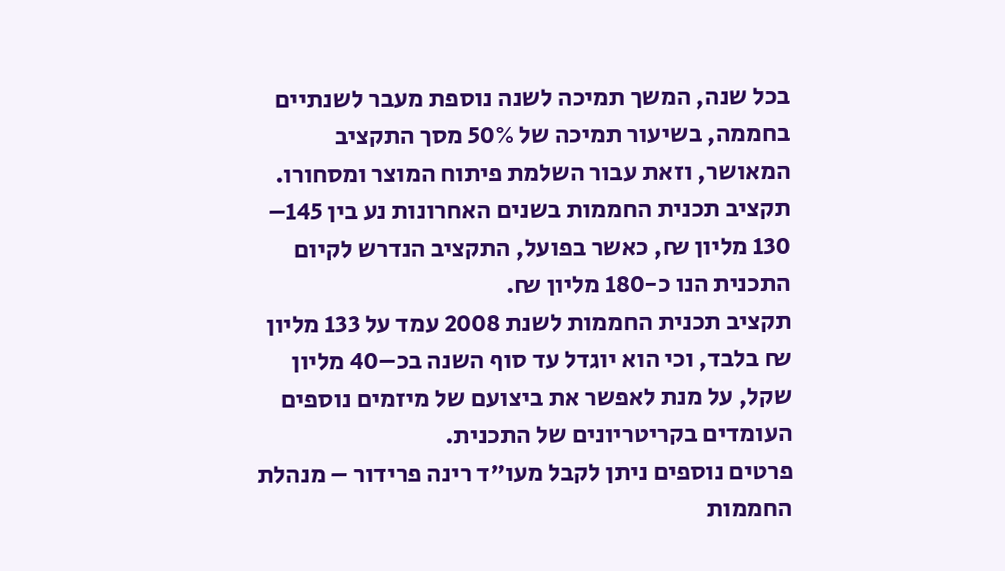בכל שנה, המשך תמיכה לשנה נוספת מעבר לשנתיים בחממה, בשיעור תמיכה של 50% מסך התקציב המאושר, וזאת עבור השלמת פיתוח המוצר ומסחורו.
תקציב תכנית החממות בשנים האחרונות נע בין 145– 130 מליון ₪, כאשר בפועל, התקציב הנדרש לקיום התכנית הנו כ-180 מליון ₪.
תקציב תכנית החממות לשנת 2008 עמד על 133 מליון ₪ בלבד, וכי הוא יוגדל עד סוף השנה בכ–40 מליון שקל, על מנת לאפשר את ביצועם של מיזמים נוספים העומדים בקריטריונים של התכנית.
פרטים נוספים ניתן לקבל מעו"ד רינה פרידור – מנהלת החממות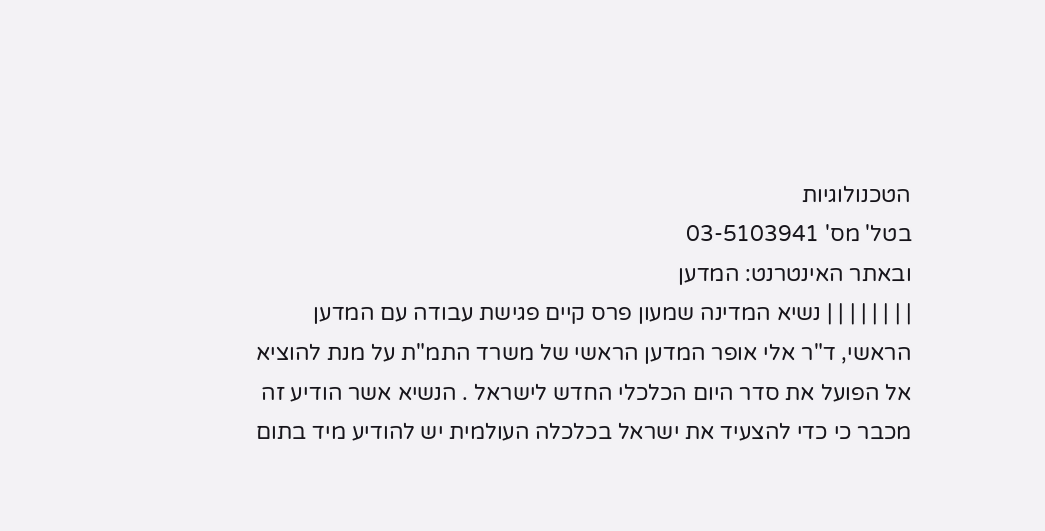הטכנולוגיות
בטל' מס' 03-5103941
ובאתר האינטרנט: המדען
| | | | | | | | נשיא המדינה שמעון פרס קיים פגישת עבודה עם המדען הראשי, ד"ר אלי אופר המדען הראשי של משרד התמ"ת על מנת להוציא אל הפועל את סדר היום הכלכלי החדש לישראל . הנשיא אשר הודיע זה מכבר כי כדי להצעיד את ישראל בכלכלה העולמית יש להודיע מיד בתום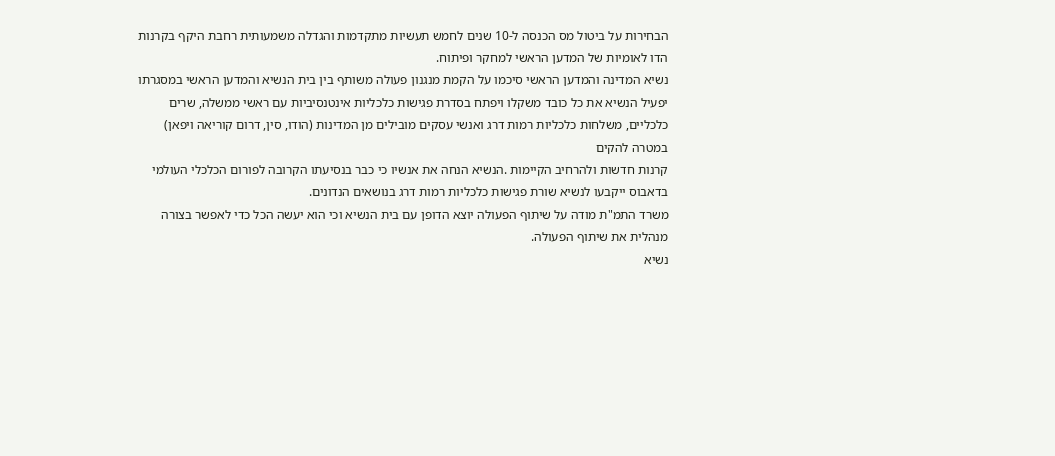הבחירות על ביטול מס הכנסה ל-10 שנים לחמש תעשיות מתקדמות והגדלה משמעותית רחבת היקף בקרנות הדו לאומיות של המדען הראשי למחקר ופיתוח.
נשיא המדינה והמדען הראשי סיכמו על הקמת מנגנון פעולה משותף בין בית הנשיא והמדען הראשי במסגרתו יפעיל הנשיא את כל כובד משקלו ויפתח בסדרת פגישות כלכליות אינטנסיביות עם ראשי ממשלה, שרים כלכליים, משלחות כלכליות רמות דרג ואנשי עסקים מובילים מן המדינות (הודו, סין, דרום קוריאה ויפאן) במטרה להקים
קרנות חדשות ולהרחיב הקיימות .הנשיא הנחה את אנשיו כי כבר בנסיעתו הקרובה לפורום הכלכלי העולמי בדאבוס ייקבעו לנשיא שורת פגישות כלכליות רמות דרג בנושאים הנדונים.
משרד התמ"ת מודה על שיתוף הפעולה יוצא הדופן עם בית הנשיא וכי הוא יעשה הכל כדי לאפשר בצורה מנהלית את שיתוף הפעולה.
נשיא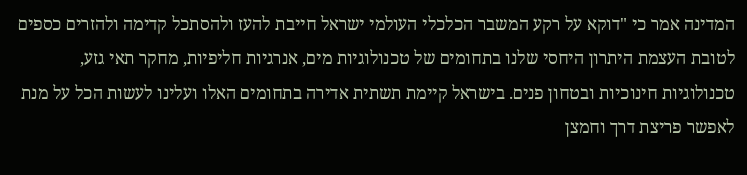המדינה אמר כי "דוקא על רקע המשבר הכלכלי העולמי ישראל חייבת להעז ולהסתכל קדימה ולהזרים כספים לטובת העצמת היתרון היחסי שלנו בתחומים של טכנולוגיות מים, אנרגיות חליפיות, מחקר תאי גזע, טכנולוגיות חינוכיות ובטחון פנים. בישראל קיימת תשתית אדירה בתחומים האלו ועלינו לעשות הכל על מנת לאפשר פריצת דרך וחמצן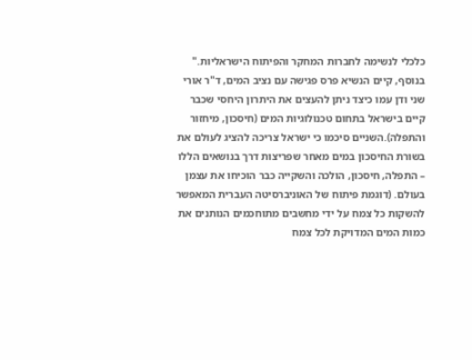כלכלי לנשימה לחברות המחקר והפיתוח הישראליות."
בנוסף, קיים הנשיא פרס פגישה עם נציב המים, ד"ר אורי שני ודן עמו כיצד ניתן להעצים את היתרון היחסי שכבר קיים בישראל בתחום טכנולוגיות המים (חיסכון, מיחזור והתפלה).השניים סיכמו כי ישראל צריכה להציג לעולם את בשורת החיסכון במים מאחר שפריצות דרך בנושאים הללו – התפלה, חיסכון, הולכה והשקייה כבר הוכיחו את עצמן בעולם. (דוגמת פיתוח של האוניברסיטה העברית המאפשר להשקות כל צמח על ידי מחשבים מתוחכמים הנותנים את כמות המים המדויקת לכל צמח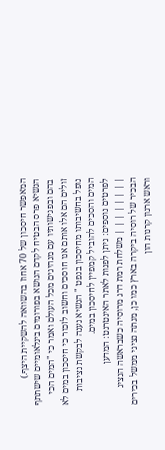המאפשר חיסכון של 70 אחוז בהשוואה להשקיית היצף.)
הנשיא פרס הבטיח לקדם הנושא בפורומים בינלאומיים שישתתף בהם ובפגישותיו עם מנהיגים מכל העולם ואמר כי "המים הכי זולים הם אלו אותם אנו חוסכים וחשוב לזכור כי חיסכון במים לא נופל בחשיבותו מחיסכון בנפט " הנשיא נענה לבקשת נציבות המים והסכים להוביל קמפיין לחיסכון במים.
לפרטים נוספים: ניתן לפנות לאתר האינטרנט: המדען
| | | | | | | | משלחת רמת דרג מרוסיה כשבראשה הנציג הבכיר של רוסיה ביקרה בארץ כמו כן, מנתה נציגי ממשל בכירים וראש ארגון קרנות הון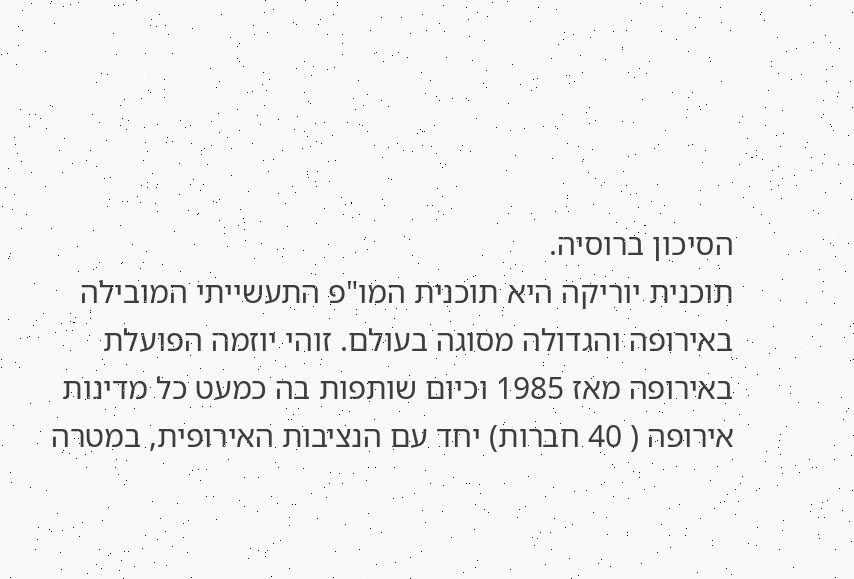הסיכון ברוסיה.
תוכנית יוריקה היא תוכנית המו"פ התעשייתי המובילה באירופה והגדולה מסוגה בעולם. זוהי יוזמה הפועלת באירופה מאז 1985 וכיום שותפות בה כמעט כל מדינות אירופה ( 40 חברות) יחד עם הנציבות האירופית, במטרה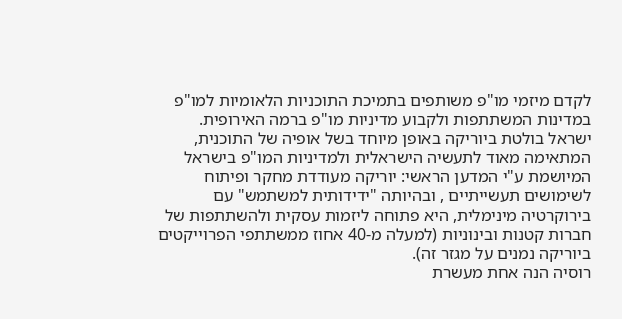לקדם מיזמי מו"פ משותפים בתמיכת התוכניות הלאומיות למו"פ במדינות המשתתפות ולקבוע מדיניות מו"פ ברמה האירופית.
ישראל בולטת ביוריקה באופן מיוחד בשל אופיה של התוכנית, המתאימה מאוד לתעשיה הישראלית ולמדיניות המו"פ בישראל המיושמת ע"י המדען הראשי: יוריקה מעודדת מחקר ופיתוח לשימושים תעשייתיים , ובהיותה "ידידותית למשתמש" עם בירוקרטיה מינימלית, היא פתוחה ליזמות עסקית ולהשתתפות של חברות קטנות ובינוניות (למעלה מ-40 אחוז ממשתתפי הפרוייקטים ביוריקה נמנים על מגזר זה).
רוסיה הנה אחת מעשרת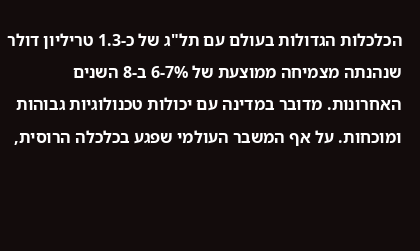הכלכלות הגדולות בעולם עם תל"ג של כ-1.3 טריליון דולר שנהנתה מצמיחה ממוצעת של 6-7% ב-8 השנים האחרונות. מדובר במדינה עם יכולות טכנולוגיות גבוהות ומוכחות. על אף המשבר העולמי שפגע בכלכלה הרוסית,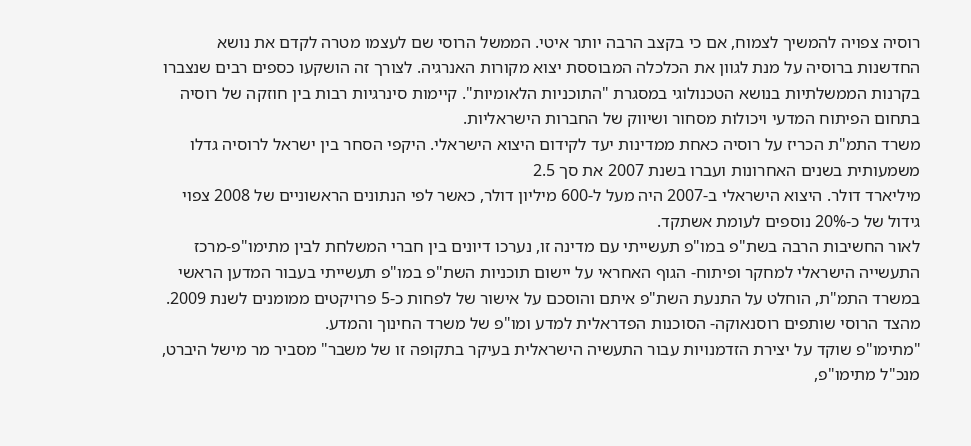רוסיה צפויה להמשיך לצמוח, אם כי בקצב הרבה יותר איטי. הממשל הרוסי שם לעצמו מטרה לקדם את נושא החדשנות ברוסיה על מנת לגוון את הכלכלה המבוססת יצוא מקורות האנרגיה. לצורך זה הושקעו כספים רבים שנצברו בקרנות הממשלתיות בנושא הטכנולוגי במסגרת "התוכניות הלאומיות". קיימות סינרגיות רבות בין חוזקה של רוסיה בתחום הפיתוח המדעי ויכולות מסחור ושיווק של החברות הישראליות.
משרד התמ"ת הכריז על רוסיה כאחת ממדינות יעד לקידום היצוא הישראלי. היקפי הסחר בין ישראל לרוסיה גדלו משמעותית בשנים האחרונות ועברו בשנת 2007 את סך 2.5
מיליארד דולר. היצוא הישראלי ב-2007 היה מעל ל-600 מיליון דולר, כאשר לפי הנתונים הראשוניים של 2008 צפוי גידול של כ-20% נוספים לעומת אשתקד.
לאור החשיבות הרבה בשת"פ במו"פ תעשייתי עם מדינה זו, נערכו דיונים בין חברי המשלחת לבין מתימו"פ-מרכז התעשייה הישראלי למחקר ופיתוח- הגוף האחראי על יישום תוכניות השת"פ במו"פ תעשייתי בעבור המדען הראשי במשרד התמ"ת, הוחלט על התנעת השת"פ איתם והוסכם על אישור של לפחות כ-5 פרויקטים ממומנים לשנת 2009.
מהצד הרוסי שותפים רוסנאוקה- הסוכנות הפדראלית למדע ומו"פ של משרד החינוך והמדע.
"מתימו"פ שוקד על יצירת הזדמנויות עבור התעשיה הישראלית בעיקר בתקופה זו של משבר" מסביר מר מישל היברט, מנכ"ל מתימו"פ,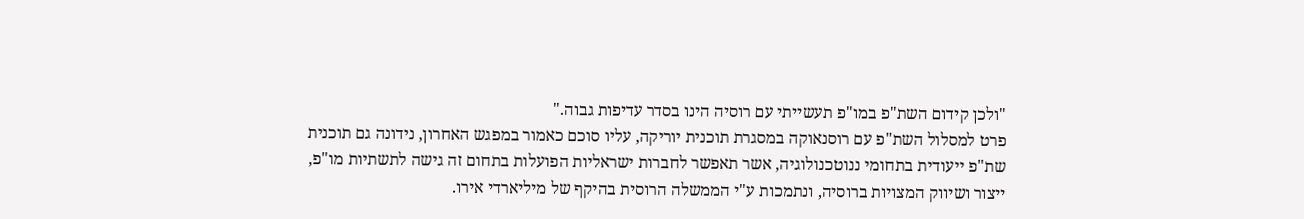"ולכן קידום השת"פ במו"פ תעשייתי עם רוסיה הינו בסדר עדיפות גבוה."
פרט למסלול השת"פ עם רוסנאוקה במסגרת תוכנית יוריקה, עליו סוכם כאמור במפגש האחרון, נידונה גם תוכנית שת"פ ייעודית בתחומי ננוטכנולוגיה, אשר תאפשר לחברות ישראליות הפועלות בתחום זה גישה לתשתיות מו"פ, ייצור ושיווק המצויות ברוסיה, ונתמכות ע"י הממשלה הרוסית בהיקף של מיליארדי אירו.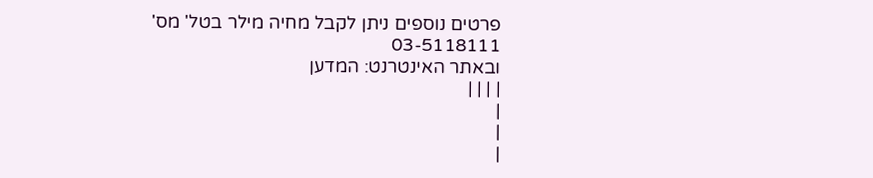פרטים נוספים ניתן לקבל מחיה מילר בטל' מס' 03-5118111
ובאתר האינטרנט: המדען
| | | |
|
|
|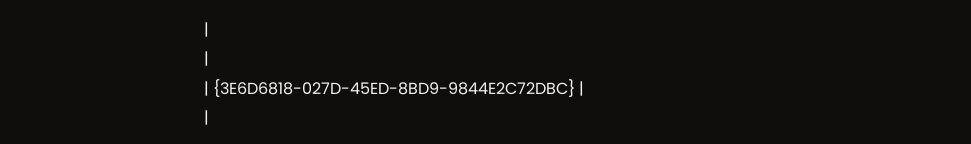|
|
| {3E6D6818-027D-45ED-8BD9-9844E2C72DBC} |
|